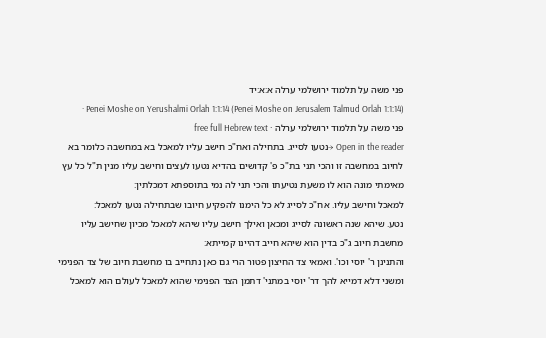פני משה על תלמוד ירושלמי ערלה א:א:יד
Penei Moshe on Yerushalmi Orlah 1:1:14 (Penei Moshe on Jerusalem Talmud Orlah 1:1:14) · פני משה על תלמוד ירושלמי ערלה · free full Hebrew text
Open in the reader →נטעו לסייג. בתחילה ואח"כ חישב עליו למאכל בא במחשבה כלומר בא לחיוב במחשבה זו והכי תני בת"כ פ' קדושים בהדיא נטעו לעצים וחישב עליו מנין ת"ל כל עץ מאימתי מונה הוא לו משעת נטיעתו והכי תני לה נמי בתוספתא דמכלתין:
למאכל וחישב עליו. אח"כ לסייג לא כל הימנו להפקיע חיובו שבתחילה נטעו למאכל:
נטע. שיהא שנה ראשונה לסייג ומכאן ואילך חישב עליו שיהא למאכל מכיון שחישב עליו מחשבת חיוב ג"כ בדין הוא שיהא חייב דהיינו קמייתא:
והתנינן ר' יוסי וכו'. ואמאי צד החיצון פטור הרי גם כאן נתחייב בו מחשבת חיוב של צד הפנימי ומשני דלא דמייא להך דר' יוסי במתני' דתמן הצד הפנימי שהוא למאכל לעולם הוא למאכל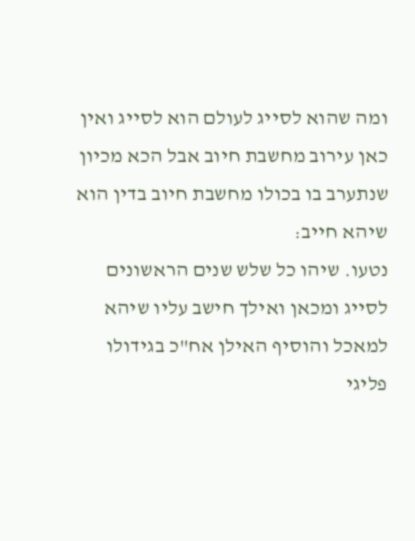ומה שהוא לסייג לעולם הוא לסייג ואין כאן עירוב מחשבת חיוב אבל הכא מכיון שנתערב בו בכולו מחשבת חיוב בדין הוא שיהא חייב:
נטעו. שיהו כל שלש שנים הראשונים לסייג ומכאן ואילך חישב עליו שיהא למאכל והוסיף האילן אח"כ בגידולו פליגי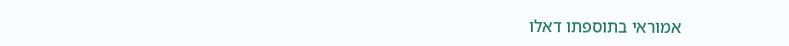אמוראי בתוספתו דאלו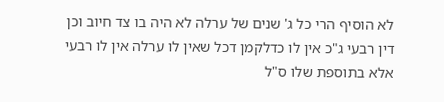לא הוסיף הרי כל ג' שנים של ערלה לא היה בו צד חיוב וכן דין רבעי ג"כ אין לו כדלקמן דכל שאין לו ערלה אין לו רבעי אלא בתוספת שלו ס"ל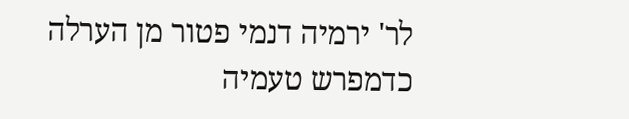לר' ירמיה דנמי פטור מן הערלה כדמפרש טעמיה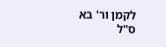לקמן ור' בא ס"ל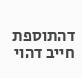דהתוספת חייב דהוי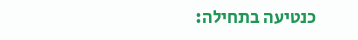כנטיעה בתחילה: